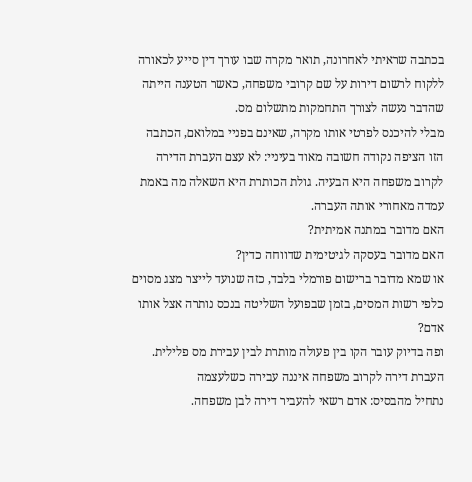בכתבה שראיתי לאחרונה, תואר מקרה שבו עורך דין סייע לכאורה ללקוח לרשום דירות על שם קרובי משפחה, כאשר הטענה הייתה שהדבר נעשה לצורך התחמקות מתשלום מס.
מבלי להיכנס לפרטי אותו מקרה, שאינם בפניי במלואם, הכתבה הזו הציפה נקודה חשובה מאוד בעיניי: לא עצם העברת הדירה לקרוב משפחה היא הבעיה. גולת הכותרת היא השאלה מה באמת עמדה מאחורי אותה העברה.
האם מדובר במתנה אמיתית?
האם מדובר בעסקה לגיטימית שדווחה כדין?
או שמא מדובר ברישום פורמלי בלבד, כזה שנועד לייצר מצג מסוים כלפי רשות המסים, בזמן שבפועל השליטה בנכס נותרה אצל אותו אדם?
ופה בדיוק עובר הקו בין פעולה מותרת לבין עבירת מס פלילית.
העברת דירה לקרוב משפחה איננה עבירה כשלעצמה
נתחיל מהבסיס: אדם רשאי להעביר דירה לבן משפחה.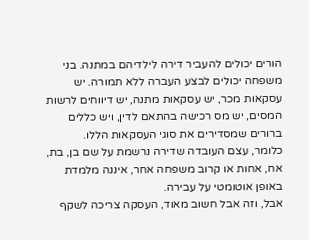הורים יכולים להעביר דירה לילדיהם במתנה. בני משפחה יכולים לבצע העברה ללא תמורה. יש עסקאות מכר, יש עסקאות מתנה, יש דיווחים לרשות המסים, יש מס רכישה בהתאם לדין, ויש כללים ברורים שמסדירים את סוגי העסקאות הללו.
כלומר, עצם העובדה שדירה נרשמת על שם בן, בת, אח, אחות או קרוב משפחה אחר, איננה מלמדת באופן אוטומטי על עבירה.
אבל, וזה אבל חשוב מאוד, העסקה צריכה לשקף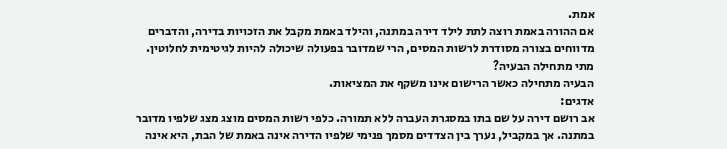אמת.
אם ההורה באמת רוצה לתת לילד דירה במתנה, והילד באמת מקבל את הזכויות בדירה, והדברים מדווחים בצורה מסודרת לרשות המסים, הרי שמדובר בפעולה שיכולה להיות לגיטימית לחלוטין.
מתי מתחילה הבעיה?
הבעיה מתחילה כאשר הרישום אינו משקף את המציאות.
אדגים:
אב רושם דירה על שם בתו במסגרת העברה ללא תמורה. כלפי רשות המסים מוצג מצג שלפיו מדובר במתנה. אך במקביל, נערך בין הצדדים מסמך פנימי שלפיו הדירה אינה באמת של הבת, היא אינה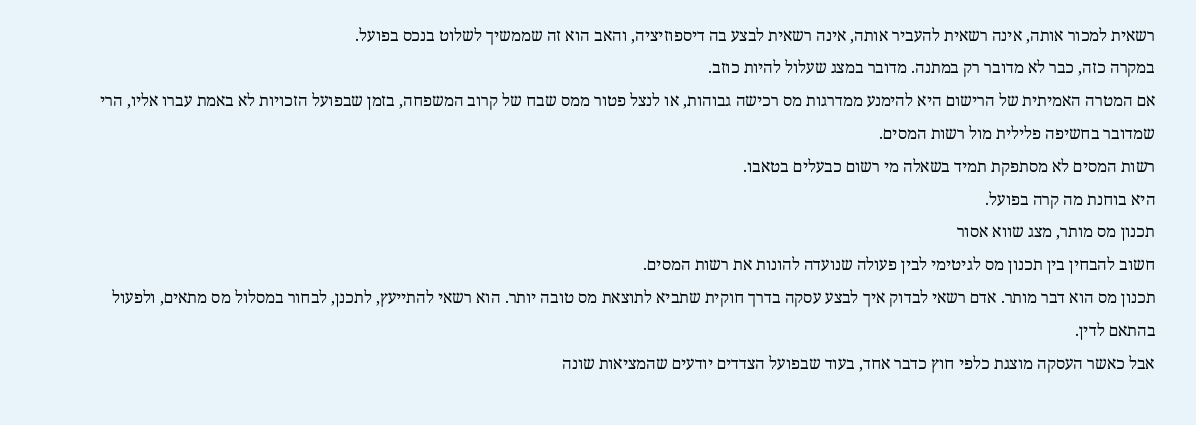רשאית למכור אותה, אינה רשאית להעביר אותה, אינה רשאית לבצע בה דיספוזיציה, והאב הוא זה שממשיך לשלוט בנכס בפועל.
במקרה כזה, כבר לא מדובר רק במתנה. מדובר במצג שעלול להיות כוזב.
אם המטרה האמיתית של הרישום היא להימנע ממדרגות מס רכישה גבוהות, או לנצל פטור ממס שבח של קרוב המשפחה, בזמן שבפועל הזכויות לא באמת עברו אליו, הרי שמדובר בחשיפה פלילית מול רשות המסים.
רשות המסים לא מסתפקת תמיד בשאלה מי רשום כבעלים בטאבו.
היא בוחנת מה קרה בפועל.
תכנון מס מותר, מצג שווא אסור
חשוב להבחין בין תכנון מס לגיטימי לבין פעולה שנועדה להונות את רשות המסים.
תכנון מס הוא דבר מותר. אדם רשאי לבדוק איך לבצע עסקה בדרך חוקית שתביא לתוצאת מס טובה יותר. הוא רשאי להתייעץ, לתכנן, לבחור במסלול מס מתאים, ולפעול בהתאם לדין.
אבל כאשר העסקה מוצגת כלפי חוץ כדבר אחד, בעוד שבפועל הצדדים יודעים שהמציאות שונה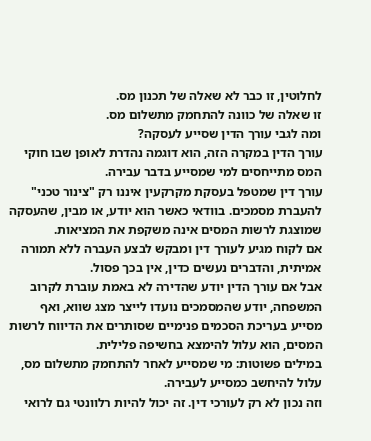לחלוטין, זו כבר לא שאלה של תכנון מס.
זו שאלה של כוונה להתחמק מתשלום מס.
ומה לגבי עורך הדין שסייע לעסקה?
עורך הדין במקרה הזה, הוא דוגמה נהדרת לאופן שבו חוקי המס מתייחסים למי שמסייע בדבר עבירה.
עורך דין שמטפל בעסקת מקרקעין איננו רק "צינור טכני" להעברת מסמכים. בוודאי כאשר הוא יודע, או מבין, שהעסקה שמוצגת לרשות המסים אינה משקפת את המציאות.
אם לקוח מגיע לעורך דין ומבקש לבצע העברה ללא תמורה אמיתית, והדברים נעשים כדין, אין בכך פסול.
אבל אם עורך הדין יודע שהדירה לא באמת עוברת לקרוב המשפחה, יודע שהמסמכים נועדו לייצר מצג שווא, ואף מסייע בעריכת הסכמים פנימיים שסותרים את הדיווח לרשות המסים, הוא עלול להימצא בחשיפה פלילית.
במילים פשוטות: מי שמסייע לאחר להתחמק מתשלום מס, עלול להיחשב כמסייע לעבירה.
וזה נכון לא רק לעורכי דין. זה יכול להיות רלוונטי גם לרואי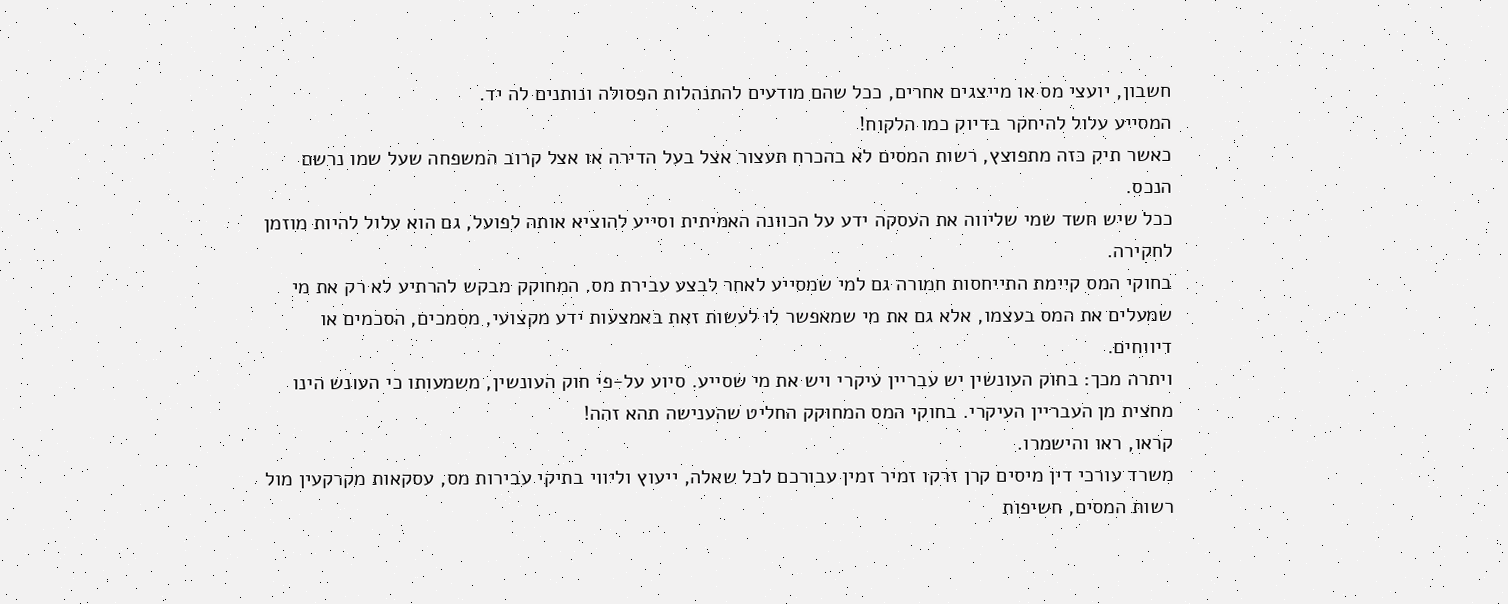חשבון, יועצי מס או מייצגים אחרים, ככל שהם מודעים להתנהלות הפסולה ונותנים לה יד.
המסייע עלול להיחקר בדיוק כמו הלקוח!
כאשר תיק כזה מתפוצץ, רשות המסים לא בהכרח תעצור אצל בעל הדירה או אצל קרוב המשפחה שעל שמו נרשם הנכס.
ככל שיש חשד שמי שליווה את העסקה ידע על הכוונה האמיתית וסייע להוציא אותה לפועל, גם הוא עלול להיות מוזמן לחקירה.
בחוקי המס קיימת התייחסות חמורה גם למי שמסייע לאחר לבצע עבירת מס. המחוקק מבקש להרתיע לא רק את מי שמעלים את המס בעצמו, אלא גם את מי שמאפשר לו לעשות זאת באמצעות ידע מקצועי, מסמכים, הסכמים או דיווחים.
ויתרה מכך: בחוק העונשין יש עבריין עיקרי ויש את מי שסייע. סיוע על-פי חוק העונשין, משמעותו כי העונש הינו מחצית מן העבריין העיקרי. בחוקי המס המחוקק החליט שהענישה תהא זהה!
קראו, ראו והישמרו.
משרד עורכי דין מיסים קרן זרקו זמיר זמין עבורכם לכל שאלה, ייעוץ וליווי בתיקי עבירות מס, עסקאות מקרקעין מול רשות המסים, חשיפות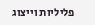פליליות וייצוג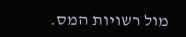מול רשויות המס.